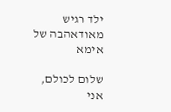ילד רגיש מאודאהבה של אימא

שלום לכולם,
אני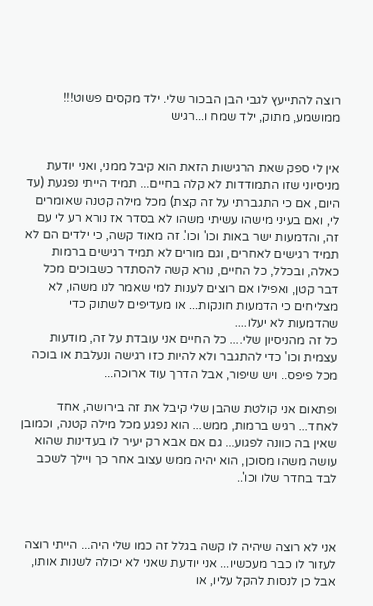רוצה להתייעץ לגבי הבן הבכור שלי. ילד מקסים פשוט!!! ממושמע, מתוק, ילד שמח ו...רגיש


אין לי ספק שאת הרגישות הזאת הוא קיבל ממני, ואני יודעת מניסיוני שזו התמודדות לא קלה בחיים... תמיד הייתי נפגעת (עד היום, אם כי התגברתי על זה קצת) מכל מילה קטנה שאומרים לי, ואם בעיני מישהו עשיתי משהו לא בסדר אז נורא רע לי עם זה, והדמעות ישר באות וכו' וכו'. זה מאוד קשה, כי ילדים הם לא תמיד רגישים לאחרים, וגם מורים לא תמיד רגישים ברמות כאלה, ובכלל, כל החיים, נורא קשה להסתדר כשבוכים מכל דבר קטן, ואפילו אם רוצים לענות למי שאמר לנו משהו, לא מצליחים כי הדמעות חונקות... או מעדיפים לשתוק כדי שהדמעות לא יעלו....
כל זה מהניסיון שלי.... כל החיים אני עובדת על זה, מודעות עצמית וכו' כדי להתגבר ולא להיות כזו רגישה ונעלבת או בוכה מכל פיפס.. ויש שיפור, אבל הדרך עוד ארוכה...

ופתאום אני קולטת שהבן שלי קיבל את זה בירושה, אחד לאחד... רגיש ברמות, ממש... הוא נפגע מכל מילה קטנה, וכמובן שאין בה כוונה לפגוע... גם אם אבא רק יעיר לו בעדינות שהוא עושה משהו מסוכן, הוא יהיה ממש עצוב אחר כך ויילך לשכב לבד בחדר שלו וכו'..



אני לא רוצה שיהיה לו קשה בגלל זה כמו שלי היה... הייתי רוצה לעזור לו כבר מעכשיו... אני יודעת שאני לא יכולה לשנות אותו, אבל כן לנסות להקל עליו, או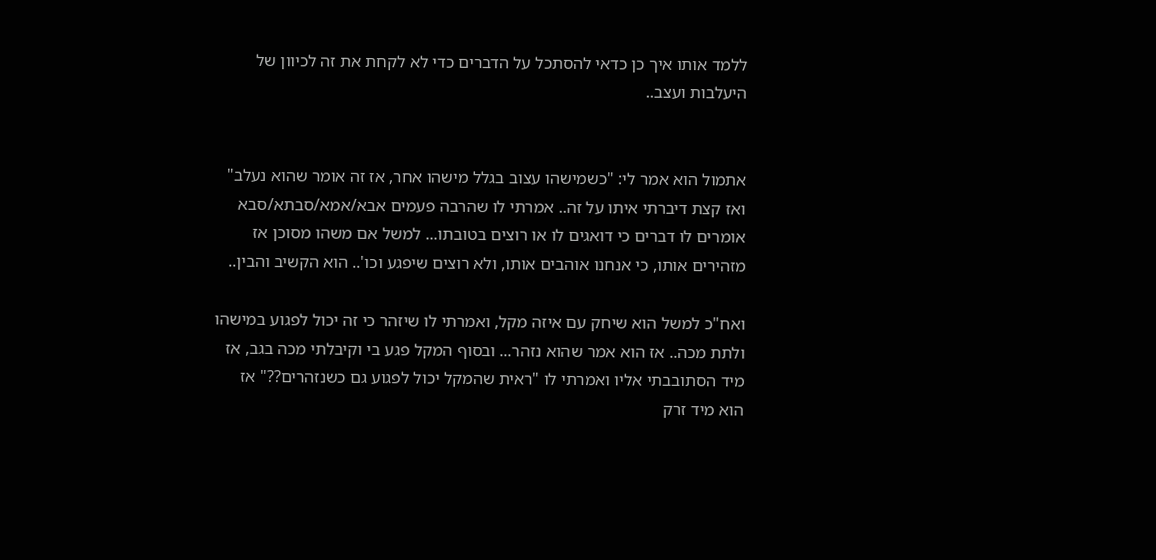ללמד אותו איך כן כדאי להסתכל על הדברים כדי לא לקחת את זה לכיוון של היעלבות ועצב..


אתמול הוא אמר לי: "כשמישהו עצוב בגלל מישהו אחר, אז זה אומר שהוא נעלב" ואז קצת דיברתי איתו על זה.. אמרתי לו שהרבה פעמים אבא/אמא/סבתא/סבא אומרים לו דברים כי דואגים לו או רוצים בטובתו... למשל אם משהו מסוכן אז מזהירים אותו, כי אנחנו אוהבים אותו, ולא רוצים שיפגע וכו'.. הוא הקשיב והבין..

ואח"כ למשל הוא שיחק עם איזה מקל, ואמרתי לו שיזהר כי זה יכול לפגוע במישהו ולתת מכה.. אז הוא אמר שהוא נזהר... ובסוף המקל פגע בי וקיבלתי מכה בגב, אז מיד הסתובבתי אליו ואמרתי לו "ראית שהמקל יכול לפגוע גם כשנזהרים??" אז הוא מיד זרק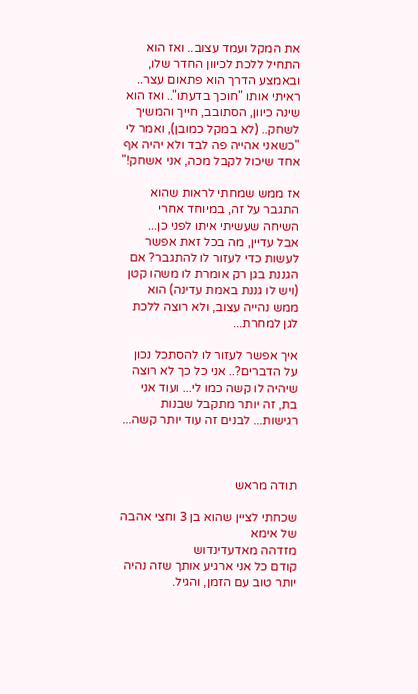את המקל ועמד עצוב.. ואז הוא התחיל ללכת לכיוון החדר שלו, ובאמצע הדרך הוא פתאום עצר.. ראיתי אותו "חוכך בדעתו".. ואז הוא שינה כיוון, הסתובב, חייך והמשיך לשחק.. (לא במקל כמובן), ואמר לי "כשאני אהייה פה לבד ולא יהיה אף אחד שיכול לקבל מכה, אני אשחק!"

אז ממש שמחתי לראות שהוא התגבר על זה, במיוחד אחרי השיחה שעשיתי איתו לפני כן...
אבל עדיין, מה בכל זאת אפשר לעשות כדי לעזור לו להתגבר? אם הגננת בגן רק אומרת לו משהו קטן (ויש לו גננת באמת עדינה) הוא ממש נהייה עצוב, ולא רוצה ללכת לגן למחרת...

איך אפשר לעזור לו להסתכל נכון על הדברים?.. אני כל כך לא רוצה שיהיה לו קשה כמו לי... ועוד אני בת, זה יותר מתקבל שבנות רגישות... לבנים זה עוד יותר קשה...



תודה מראש

שכחתי לציין שהוא בן 3 וחצי אהבה של אימא
מזדהה מאדעדינדוש
קודם כל אני ארגיע אותך שזה נהיה יותר טוב עם הזמן, והגיל.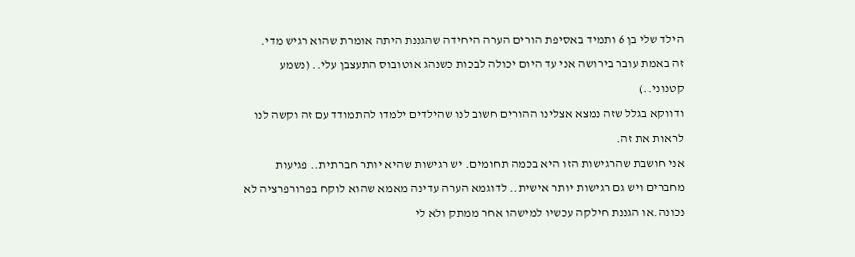הילד שלי בן 6 ותמיד באסיפת הורים הערה היחידה שהגננת היתה אומרת שהוא רגיש מדי.
זה באמת עובר בירושה אני עד היום יכולה לבכות כשנהג אוטובוס התעצבן עלי.. (נשמע קטנוני..)
ודווקא בגלל שזה נמצא אצלינו ההורים חשוב לנו שהילדים ילמדו להתמודד עם זה וקשה לנו לראות את זה.
אני חושבת שהרגישות הזו היא בכמה תחומים. יש רגישות שהיא יותר חברתית.. פגיעות מחברים ויש גם רגישות יותר אישית.. לדוגמא הערה עדינה מאמא שהוא לוקח בפרורפרציה לא נכונה.או הגננת חילקה עכשיו למישהו אחר ממתק ולא לי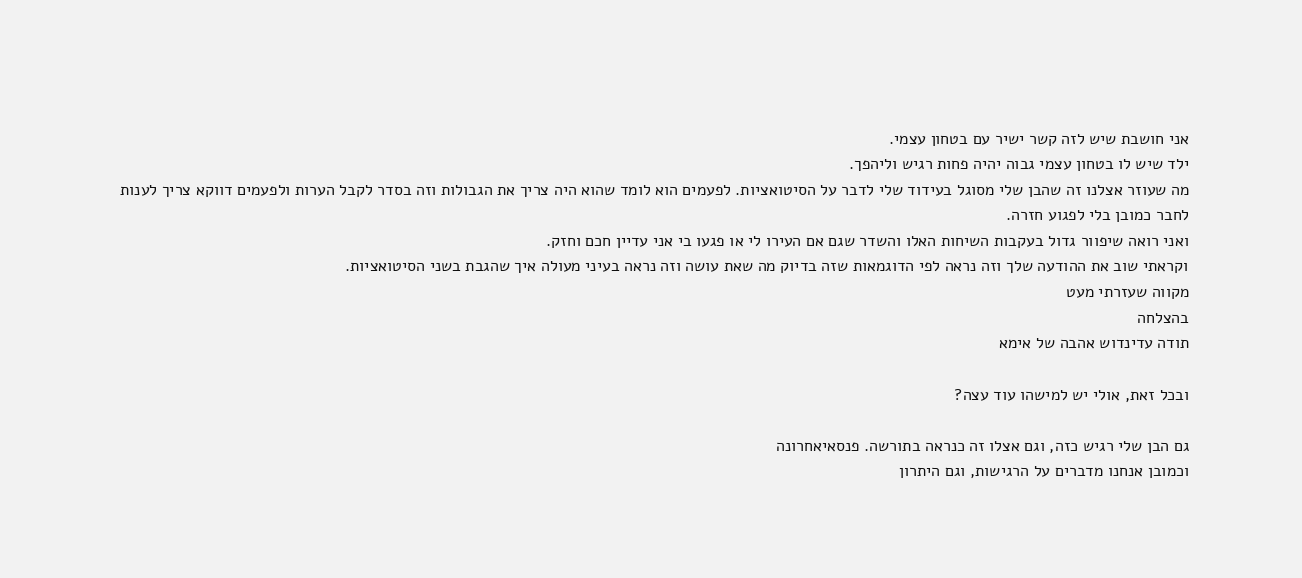אני חושבת שיש לזה קשר ישיר עם בטחון עצמי.
ילד שיש לו בטחון עצמי גבוה יהיה פחות רגיש וליהפך.
מה שעוזר אצלנו זה שהבן שלי מסוגל בעידוד שלי לדבר על הסיטואציות. לפעמים הוא לומד שהוא היה צריך את הגבולות וזה בסדר לקבל הערות ולפעמים דווקא צריך לענות לחבר כמובן בלי לפגוע חזרה.
ואני רואה שיפוור גדול בעקבות השיחות האלו והשדר שגם אם העירו לי או פגעו בי אני עדיין חכם וחזק.
וקראתי שוב את ההודעה שלך וזה נראה לפי הדוגמאות שזה בדיוק מה שאת עושה וזה נראה בעיני מעולה איך שהגבת בשני הסיטואציות.
מקווה שעזרתי מעט
בהצלחה
תודה עדינדוש אהבה של אימא

ובכל זאת, אולי יש למישהו עוד עצה?

גם הבן שלי רגיש כזה, וגם אצלו זה כנראה בתורשה. פנסאיאחרונה
וכמובן אנחנו מדברים על הרגישות, וגם היתרון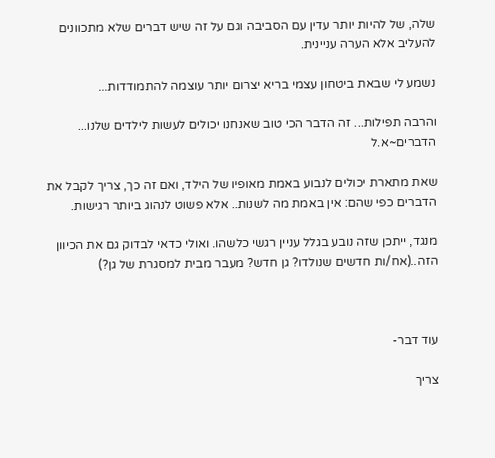שלה, של להיות יותר עדין עם הסביבה וגם על זה שיש דברים שלא מתכוונים להעליב אלא הערה עניינית.

נשמע לי שבאת ביטחון עצמי בריא יצרום יותר עוצמה להתמודדות...

והרבה תפילות... זה הדבר הכי טוב שאנחנו יכולים לעשות לילדים שלנו...
הדברים~א.ל

שאת מתארת יכולים לנבוע באמת מאופיו של הילד, ואם זה כך, צריך לקבל את הדברים כפי שהם: אין באמת מה לשנות.. אלא פשוט לנהוג ביותר רגישות.

מנגד, ייתכן שזה נובע בגלל עניין רגשי כלשהו. ואולי כדאי לבדוק גם את הכיוון הזה..(אח/ות חדשים שנולדו? גן חדש? מעבר מבית למסגרת של גן?)



עוד דבר-

צריך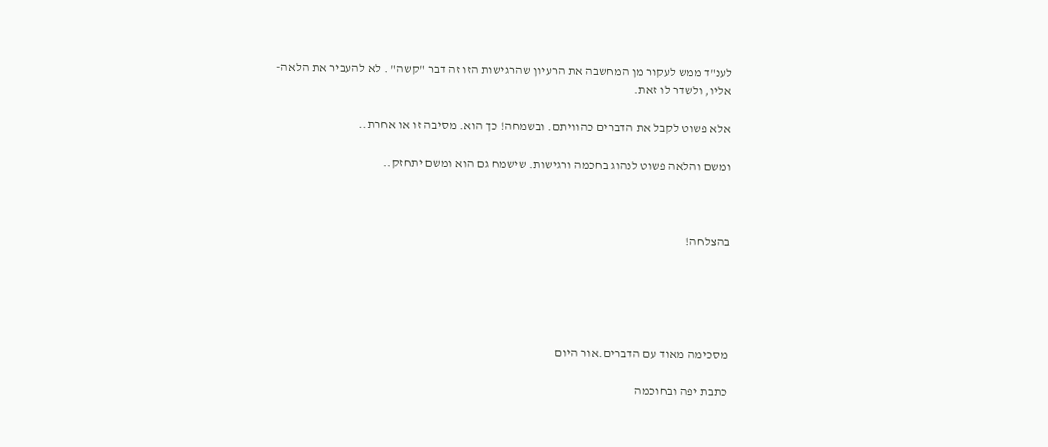לענ"ד ממש לעקור מן המחשבה את הרעיון שהרגישות הזו זה דבר "קשה" . לא להעביר את הלאה- אליו, ולשדר לו זאת.

אלא פשוט לקבל את הדברים כהוויתם. ובשמחה! כך הוא. מסיבה זו או אחרת..

ומשם והלאה פשוט לנהוג בחכמה ורגישות. שישמח גם הוא ומשם יתחזק..



בהצלחה!





מסכימה מאוד עם הדברים.אור היום

כתבת יפה ובחוכמה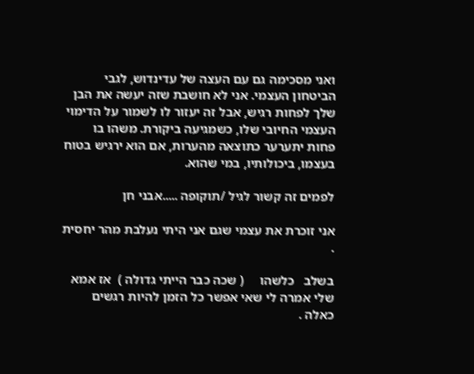ואני מסכימה גם עם העצה של עדינדוש, לגבי הביטחון העצמי. אני לא חושבת שזה יעשה את הבן שלך לפחות רגיש, אבל זה יעזור לו לשמור על הדימוי העצמי החיובי שלו, כשמגיעה ביקורת. משהו בו פחות יתערער כתוצאה מהערות, אם הוא ירגיש בטוח בעצמו, ביכולותיו, במי שהוא.

לפמים זה קשור לגיל /תוקופה .....אבני חן

אני זוכרת את עצמי שגם אני היתי נעלבת מהר יחסית .

בשלב   כלשהו     ( שכה כבר הייתי גדולה )  אז אמא שלי אמרה לי שאי אפשר כל הזמן להיות רגשים כאלה .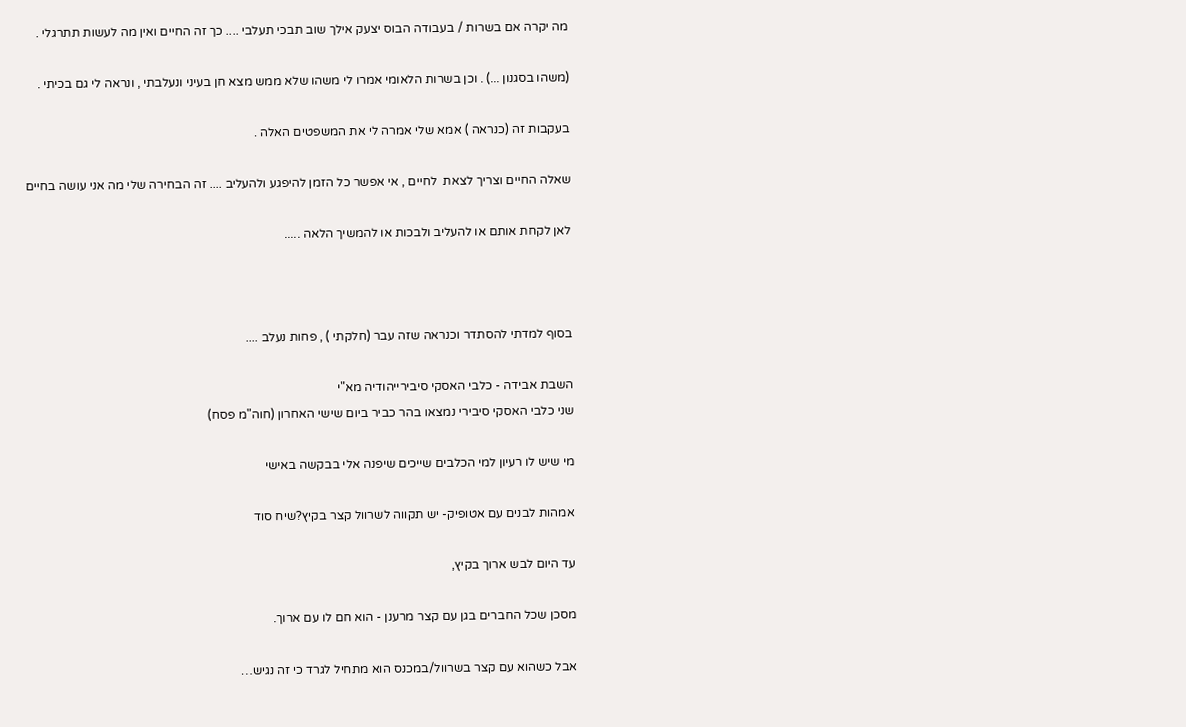מה יקרה אם בשרות / בעבודה הבוס יצעק אילך שוב תבכי תעלבי .... כך זה החיים ואין מה לעשות תתרגלי .

(משהו בסגנון ...) . וכן בשרות הלאומי אמרו לי משהו שלא ממש מצא חן בעיני ונעלבתי , ונראה לי גם בכיתי .

בעקבות זה (כנראה ) אמא שלי אמרה לי את המשפטים האלה .

שאלה החיים וצריך לצאת  לחיים , אי אפשר כל הזמן להיפגע ולהעליב .... זה הבחירה שלי מה אני עושה בחיים

לאן לקחת אותם או להעליב ולבכות או להמשיך הלאה .....



בסוף למדתי להסתדר וכנראה שזה עבר (חלקתי ) , פחות נעלב ....

השבת אבידה - כלבי האסקי סיבירייהודיה מא"י
שני כלבי האסקי סיבירי נמצאו בהר כביר ביום שישי האחרון (חוה"מ פסח)

מי שיש לו רעיון למי הכלבים שייכים שיפנה אלי בבקשה באישי

אמהות לבנים עם אטופיק- יש תקווה לשרוול קצר בקיץ?שיח סוד

עד היום לבש ארוך בקיץ,

מסכן שכל החברים בגן עם קצר מרענן - הוא חם לו עם ארוך.

אבל כשהוא עם קצר בשרוול/במכנס הוא מתחיל לגרד כי זה נגיש…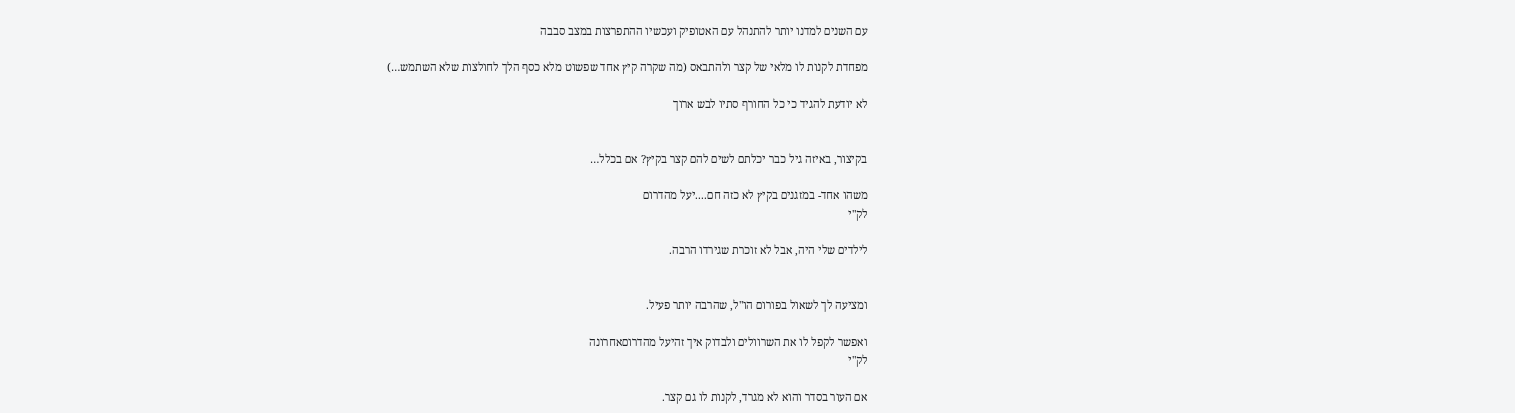עם השנים למדנו יותר להתנהל עם האטופיק ועכשיו ההתפרצות במצב סבבה

מפחדת לקנות לו מלאי של קצר ולהתבאס (מה שקרה קיץ אחד שפשוט מלא כסף הלך לחולצות שלא השתמש…)

לא יודעת להגיד כי כל החורף סתיו לבש ארוך


בקיצור, באיזה גיל כבר יכלתם לשים להם קצר בקיץ? אם בכלל…

משהו אחד- במזגנים בקיץ לא כזה חם....יעל מהדרום
לק"י

לילדים שלי היה, אבל לא זוכרת שגירדו הרבה.


ומציעה לך לשאול בפורום הו"ל, שהרבה יותר פעיל.

ואפשר לקפל לו את השרוולים ולבדוק איך זהיעל מהדרוםאחרונה
לק"י

אם העור בסדר והוא לא מגרד, לקנות לו גם קצר.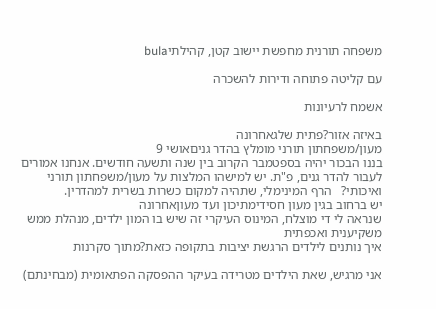משפחה תורנית מחפשת יישוב קטן, קהילתיbula

עם קליטה פתוחה ודירות להשכרה

אשמח לרעיונות

באיזה אזור?פתית שלגאחרונה
מעון/משפחתון תורני מומלץ בהדר גניםאושי 9
בננו הבכור יהיה בספטמבר הקרוב בין שנה ותשעה חודשים. אנחנו אמורים לעבור להדר גנים, פ"ת. יש למישהו המלצות על מעון/משפחתון תורני ואיכותי?   הרף המינימלי, שתהיה למקום כשרות בשרית למהדרין.
יש ברחוב בגין מעון חסידימתיכון ועד מעוןאחרונה
שנראה לי די מוצלח, המינוס העיקרי זה שיש בו המון ילדים, מנהלת ממש משקיענית ואכפתית
איך נותנים לילדים הרגשת יציבות בתקופה כזאת?מתוך סקרנות

אני מרגיש, שאת הילדים מטרידה בעיקר ההפסקה הפתאומית (מבחינתם)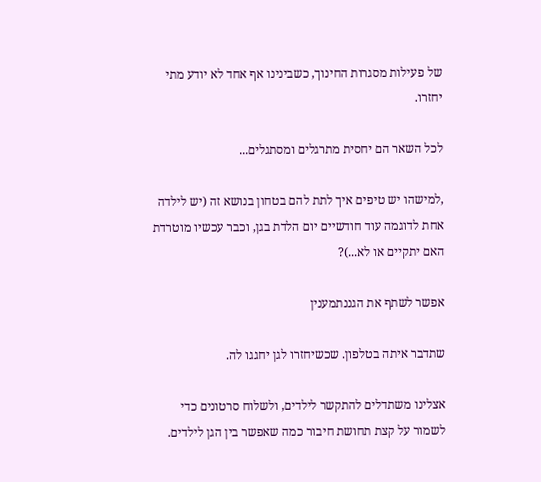של פעילות מסגרות החינוך, כשבינינו אף אחד לא יודע מתי יחזרו.

לכל השאר הם יחסית מתרגלים ומסתגלים...

,למישהו יש טיפים איך לתת להם בטחון בנושא זה (יש לילדה אחת לדוגמה עוד חודשיים יום הלדת בגן, וכבר עכשיו מוטרדת האם יתקיים או לא...)?

אפשר לשתף את הגננתמענין

שתדבר איתה בטלפון. שכשיחזרו לגן יחגגו לה.

אצלינו משתדלים להתקשר לילדים, ולשלוח סרטונים כדי לשמור על קצת תחושת חיבור כמה שאפשר בין הגן לילדים.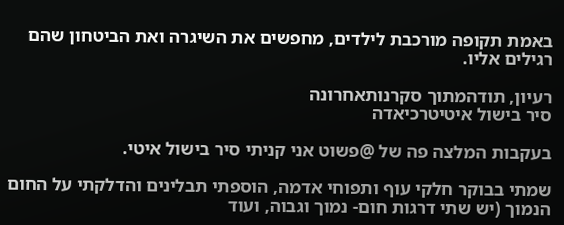באמת תקופה מורכבת לילדים, מחפשים את השיגרה ואת הביטחון שהם רגילים אליו.

רעיון, תודהמתוך סקרנותאחרונה
סיר בישול איטיטרכיאדה

בעקבות המלצה פה של @פשוט אני קניתי סיר בישול איטי.

שמתי בבוקר חלקי עוף ותפוחי אדמה, הוספתי תבלינים והדלקתי על החום הנמוך (יש שתי דרגות חום- נמוך וגבוה, ועוד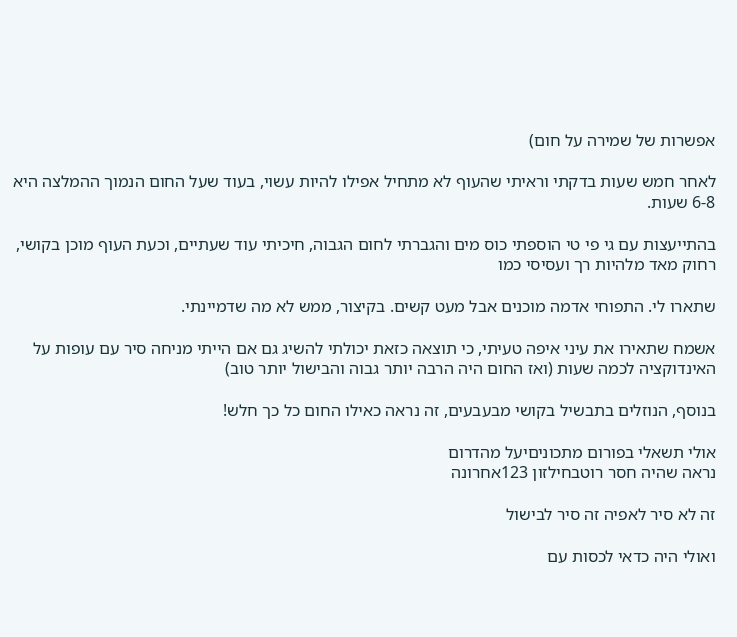אפשרות של שמירה על חום)

לאחר חמש שעות בדקתי וראיתי שהעוף לא מתחיל אפילו להיות עשוי, בעוד שעל החום הנמוך ההמלצה היא 6-8 שעות.

בהתייעצות עם גי פי טי הוספתי כוס מים והגברתי לחום הגבוה, חיכיתי עוד שעתיים, וכעת העוף מוכן בקושי, רחוק מאד מלהיות רך ועסיסי כמו

שתארו לי. התפוחי אדמה מוכנים אבל מעט קשים. בקיצור, ממש לא מה שדמיינתי.

אשמח שתאירו את עיני איפה טעיתי, כי תוצאה כזאת יכולתי להשיג גם אם הייתי מניחה סיר עם עופות על האינדוקציה לכמה שעות (ואז החום היה הרבה יותר גבוה והבישול יותר טוב)

בנוסף, הנוזלים בתבשיל בקושי מבעבעים, זה נראה כאילו החום כל כך חלש!

אולי תשאלי בפורום מתכוניםיעל מהדרום
נראה שהיה חסר רוטבחילזון 123אחרונה

זה לא סיר לאפיה זה סיר לבישול

ואולי היה כדאי לכסות עם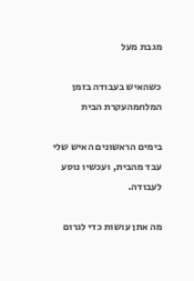מגבת מעל

כשהאיש בעבודה בזמן המלחמהעקרת הבית

בימים הראשונים האיש שלי עבד מהבית, ועכשיו נוסע לעבודה.

מה אתן עושות כדי לגרום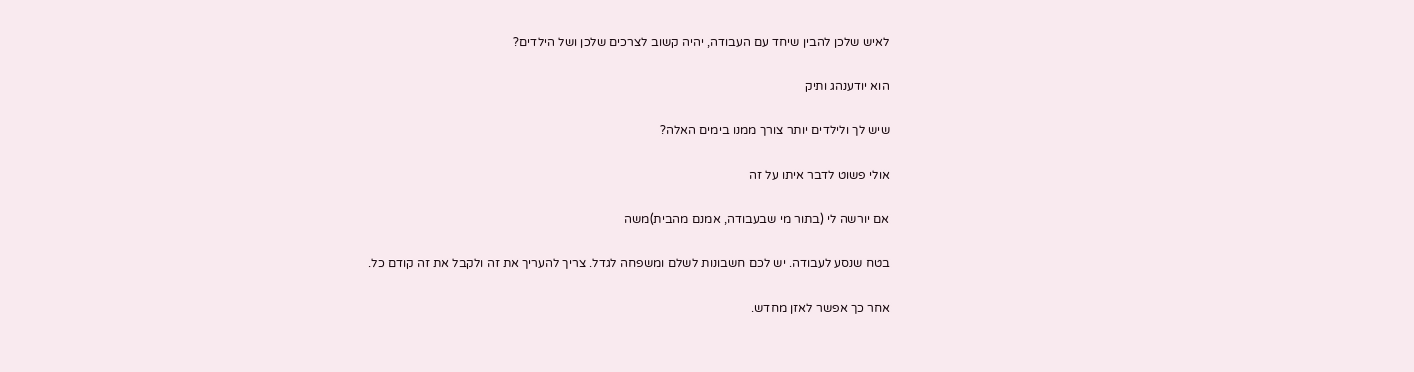לאיש שלכן להבין שיחד עם העבודה, יהיה קשוב לצרכים שלכן ושל הילדים?

הוא יודענהג ותיק

שיש לך ולילדים יותר צורך ממנו בימים האלה?

אולי פשוט לדבר איתו על זה

אם יורשה לי (בתור מי שבעבודה, אמנם מהבית)משה

בטח שנסע לעבודה. יש לכם חשבונות לשלם ומשפחה לגדל. צריך להעריך את זה ולקבל את זה קודם כל.

אחר כך אפשר לאזן מחדש.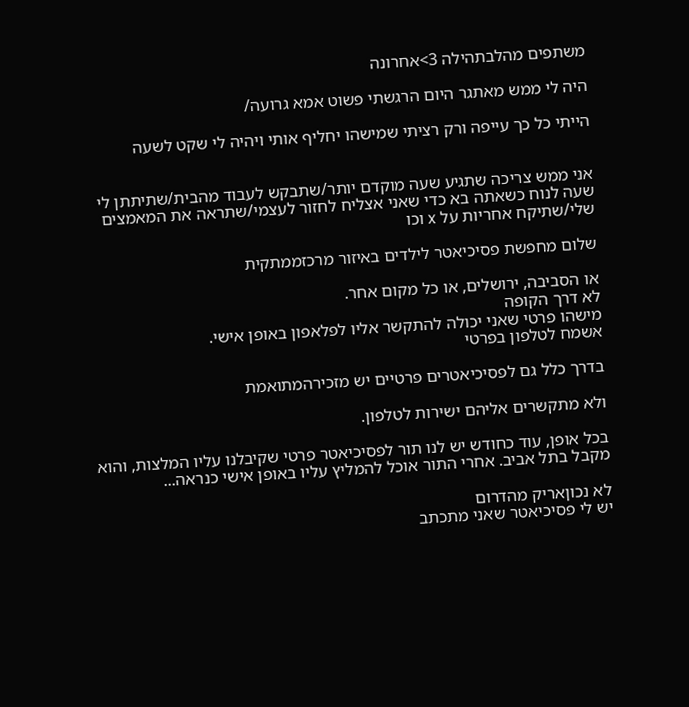משתפים מהלבתהילה 3>אחרונה

היה לי ממש מאתגר היום הרגשתי פשוט אמא גרועה/

הייתי כל כך עייפה ורק רציתי שמישהו יחליף אותי ויהיה לי שקט לשעה


אני ממש צריכה שתגיע שעה מוקדם יותר/שתבקש לעבוד מהבית/שתיתתן לי שעה לנוח כשאתה בא כדי שאני אצליח לחזור לעצמי/שתראה את המאמצים שלי/שתיקח אחריות על x וכו

שלום מחפשת פסיכיאטר לילדים באיזור מרכזממתקית

או הסביבה, ירושלים, או כל מקום אחר.
לא דרך הקופה
מישהו פרטי שאני יכולה להתקשר אליו לפלאפון באופן אישי.
אשמח לטלפון בפרטי

בדרך כלל גם לפסיכיאטרים פרטיים יש מזכירהמתואמת

ולא מתקשרים אליהם ישירות לטלפון.

בכל אופן, עוד כחודש יש לנו תור לפסיכיאטר פרטי שקיבלנו עליו המלצות, והוא מקבל בתל אביב. אחרי התור אוכל להמליץ עליו באופן אישי כנראה...

לא נכוןאריק מהדרום
יש לי פסיכיאטר שאני מתכתב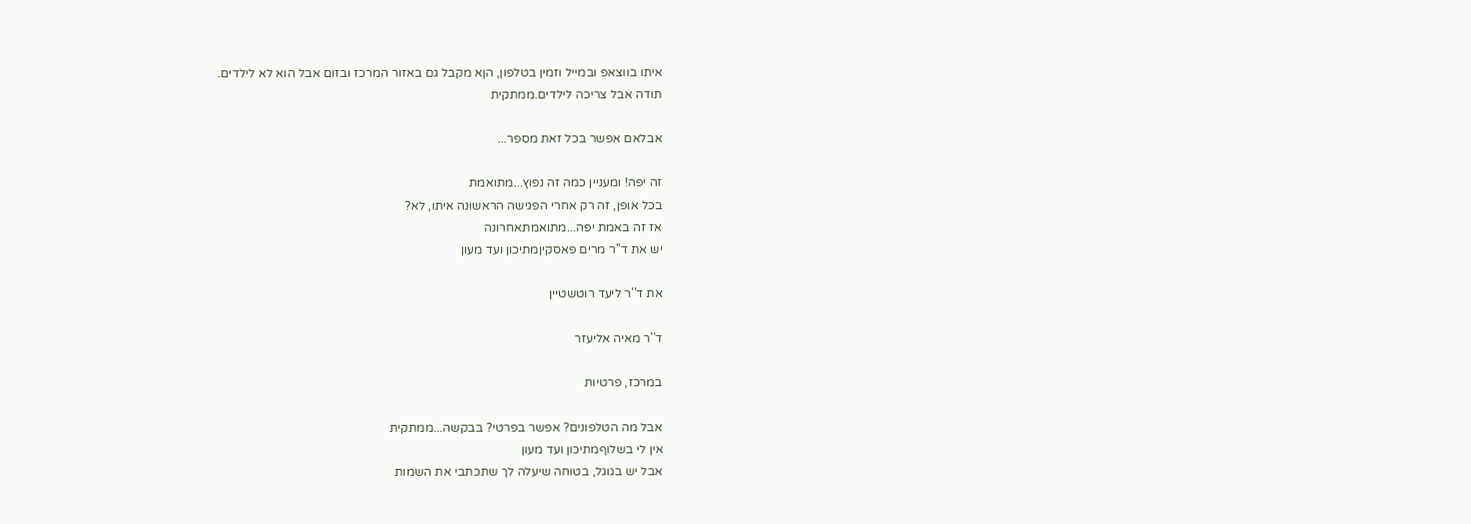איתו בווצאפ ובמייל וזמין בטלפון, הןא מקבל גם באזור המרכז ובזום אבל הוא לא לילדים.
תודה אבל צריכה לילדים.ממתקית

אבלאם אפשר בכל זאת מספר...

זה יפה! ומעניין כמה זה נפוץ...מתואמת
בכל אופן, זה רק אחרי הפגישה הראשונה איתו, לא?
אז זה באמת יפה...מתואמתאחרונה
יש את ד''ר מרים פאסקיןמתיכון ועד מעון

את ד''ר ליעד רוטשטיין

ד''ר מאיה אליעזר

במרכז, פרטיות

אבל מה הטלפונים? אפשר בפרטי? בבקשה...ממתקית
אין לי בשלוףמתיכון ועד מעון
אבל יש בגוגל, בטוחה שיעלה לך שתכתבי את השמות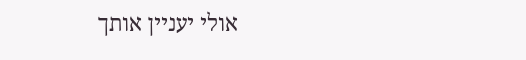אולי יעניין אותך